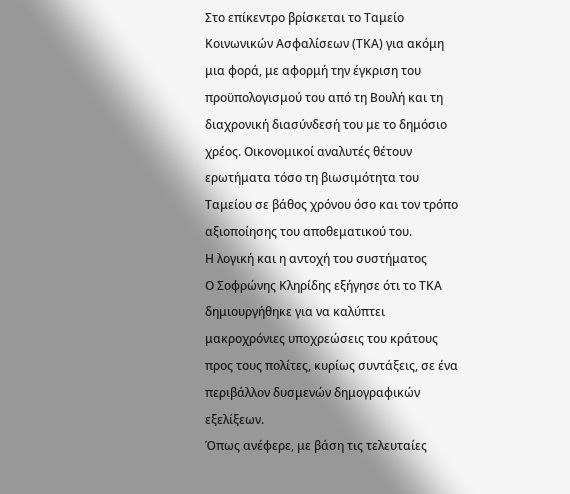Στο επίκεντρο βρίσκεται το Ταμείο Κοινωνικών Ασφαλίσεων (ΤΚΑ) για ακόμη μια φορά, με αφορμή την έγκριση του προϋπολογισμού του από τη Βουλή και τη διαχρονική διασύνδεσή του με το δημόσιο χρέος. Οικονομικοί αναλυτές θέτουν ερωτήματα τόσο τη βιωσιμότητα του Ταμείου σε βάθος χρόνου όσο και τον τρόπο αξιοποίησης του αποθεματικού του.
Η λογική και η αντοχή του συστήματος
Ο Σοφρώνης Κληρίδης εξήγησε ότι το ΤΚΑ δημιουργήθηκε για να καλύπτει μακροχρόνιες υποχρεώσεις του κράτους προς τους πολίτες, κυρίως συντάξεις, σε ένα περιβάλλον δυσμενών δημογραφικών εξελίξεων.
Όπως ανέφερε, με βάση τις τελευταίες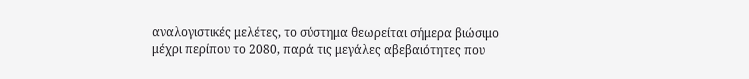αναλογιστικές μελέτες, το σύστημα θεωρείται σήμερα βιώσιμο μέχρι περίπου το 2080, παρά τις μεγάλες αβεβαιότητες που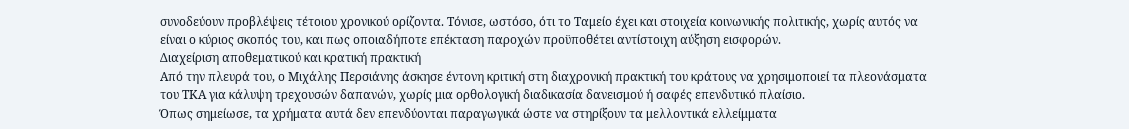συνοδεύουν προβλέψεις τέτοιου χρονικού ορίζοντα. Τόνισε, ωστόσο, ότι το Ταμείο έχει και στοιχεία κοινωνικής πολιτικής, χωρίς αυτός να είναι ο κύριος σκοπός του, και πως οποιαδήποτε επέκταση παροχών προϋποθέτει αντίστοιχη αύξηση εισφορών.
Διαχείριση αποθεματικού και κρατική πρακτική
Από την πλευρά του, ο Μιχάλης Περσιάνης άσκησε έντονη κριτική στη διαχρονική πρακτική του κράτους να χρησιμοποιεί τα πλεονάσματα του ΤΚΑ για κάλυψη τρεχουσών δαπανών, χωρίς μια ορθολογική διαδικασία δανεισμού ή σαφές επενδυτικό πλαίσιο.
Όπως σημείωσε, τα χρήματα αυτά δεν επενδύονται παραγωγικά ώστε να στηρίξουν τα μελλοντικά ελλείμματα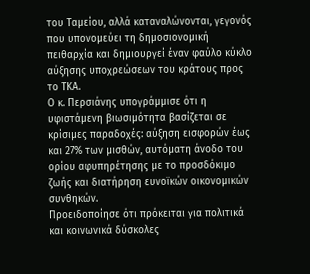του Ταμείου, αλλά καταναλώνονται, γεγονός που υπονομεύει τη δημοσιονομική πειθαρχία και δημιουργεί έναν φαύλο κύκλο αύξησης υποχρεώσεων του κράτους προς το ΤΚΑ.
Ο κ. Περσιάνης υπογράμμισε ότι η υφιστάμενη βιωσιμότητα βασίζεται σε κρίσιμες παραδοχές: αύξηση εισφορών έως και 27% των μισθών, αυτόματη άνοδο του ορίου αφυπηρέτησης με το προσδόκιμο ζωής και διατήρηση ευνοϊκών οικονομικών συνθηκών.
Προειδοποίησε ότι πρόκειται για πολιτικά και κοινωνικά δύσκολες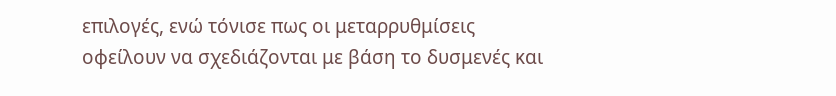επιλογές, ενώ τόνισε πως οι μεταρρυθμίσεις οφείλουν να σχεδιάζονται με βάση το δυσμενές και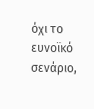όχι το ευνοϊκό σενάριο,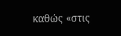καθώς «στις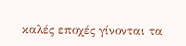καλές εποχές γίνονται τα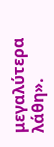μεγαλύτερα λάθη».